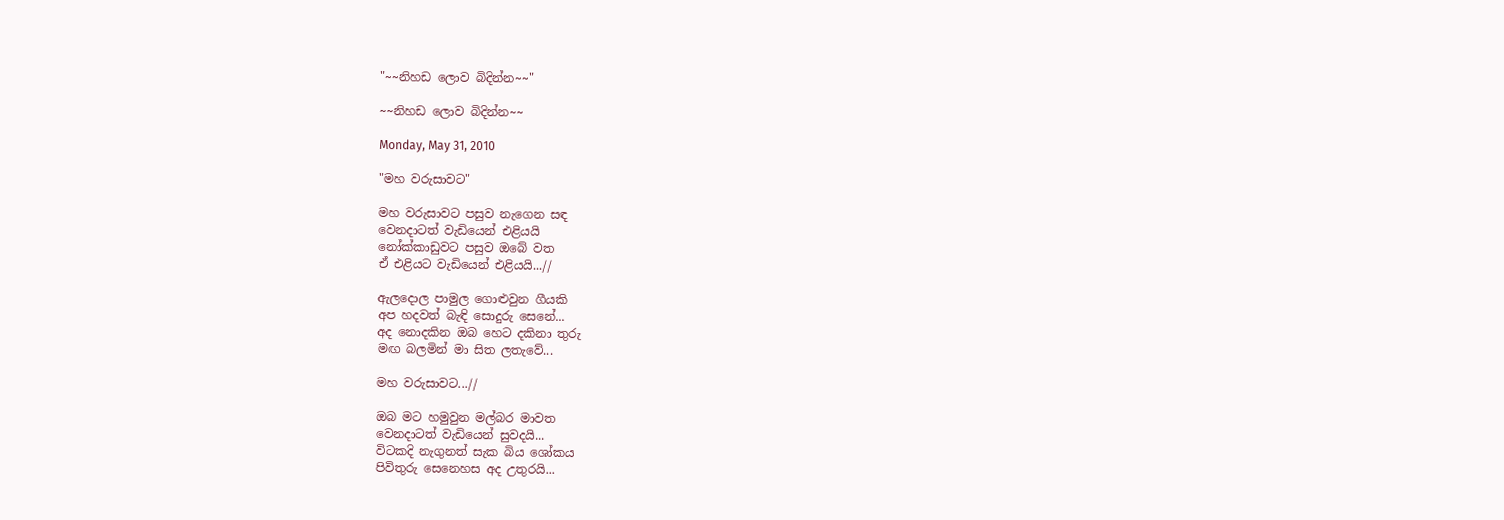"~~නිහඩ ලොව බිදින්න~~"

~~නිහඩ ලොව බිදින්න~~

Monday, May 31, 2010

"මහ වරුසාවට"

මහ වරුසාවට පසුව නැගෙන සඳ
වෙනදාටත් වැඩියෙන් එළියයි
නෝක්කාඩුවට පසුව ඔබේ වත
ඒ එළියට වැඩියෙන් එළියයි...//

ඇලදොල පාමුල ගොළුවුන ගීයකි
අප හදවත් බැඳි සොදුරු සෙනේ...
අද නොදකින ඔබ හෙට දකිනා තුරු
මඟ බලමින් මා සිත ලතැවේ...

මහ වරුසාවට...//

ඔබ මට හමුවුන මල්බර මාවත
වෙනදාටත් වැඩියෙන් සුවදයි...
විටකදි නැගුනත් සැක බිය ශෝකය
පිවිතුරු සෙනෙහස අද උතුරයි...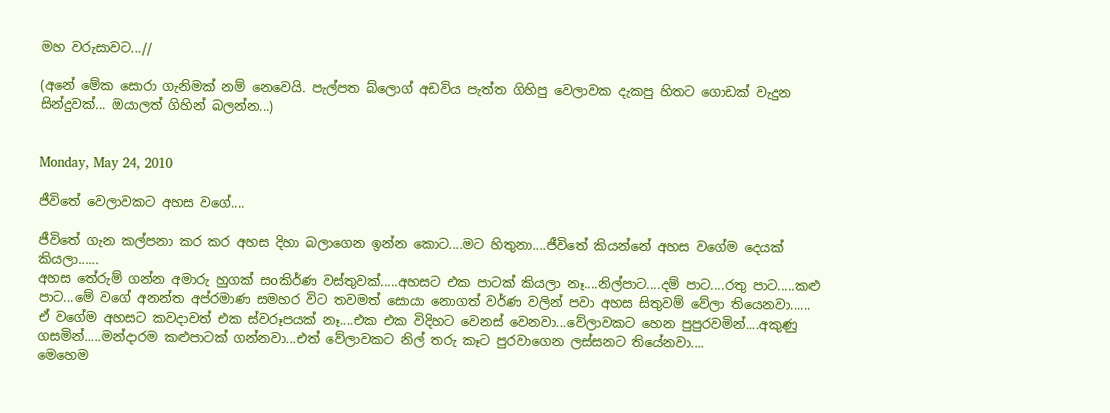මහ වරුසාවට...//

(අනේ මේක සොරා ගැනිමක් නම් නෙවෙයි. පැල්පත බ්ලොග් අඩවිය පැත්ත ගිහිපු වෙලාවක දැකපු හිතට ගොඩක් වැදුන සින්දුවක්... ඔයාලත් ගිහින් බලන්න...)


Monday, May 24, 2010

ජීවිතේ වෙලාවකට අහස වගේ....

ජීවිතේ ගැන කල්පනා කර කර අහස දිහා බලාගෙන ඉන්න කොට....මට හිතුනා....ජීවිතේ කියන්නේ අහස වගේම දෙයක් කියලා......
අහස තේරුම් ගන්න අමාරු හුගක් සoකිර්ණ වස්තුවක්.....අහසට එක පාටක් කියලා නෑ....නිල්පාට....දම් පාට....රතු පාට.....කළු පාට...මේ වගේ අනන්ත අප්රමාණ සමහර විට තවමත් සොයා නොගත් වර්ණ වලින් පවා අහස සිතුවම් වේලා තියෙනවා......
ඒ වගේම අහසට කවදාවත් එක ස්වරූපයක් නෑ....එක එක විදිහට වෙනස් වෙනවා...වේලාවකට හෙන පුපුරවමින්....අකුණු ගසමින්.....මන්දාරම කළුපාටක් ගන්නවා...එත් වේලාවකට නිල් තරු කෑට පුරවාගෙන ලස්සනට තියේනවා....
මෙහෙම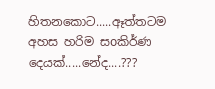හිතනකොට.....ඈත්තටම අහස හරිම සoකිර්ණ දෙයක්.....නේද....???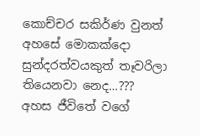කොච්චර සකිර්ණ වුනත් අහසේ මොකක්දො සුන්දරත්වයකුත් තෑවරිලා තියෙනවා නෙද...???
අහස ජීවිතේ වගේ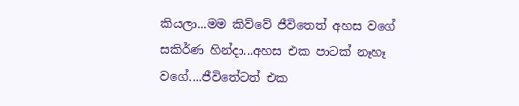කියලා...මම කිව්වේ ජීවිතෙත් අහස වගේ සකිර්ණ හින්දා...අහස එක පාටක් නෑහෑ වගේ....ජීවිතේටත් එක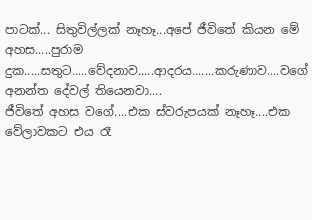පාටක්... සිතුවිල්ලක් නෑහෑ...අපේ ජීවිතේ කියන මේ අහස.....පුරාම දුක.....සතුට.....වේදනාව.....ආදරය.......කරුණාව....වගේ අනන්ත දේවල් තියෙනවා....
ජීවිතේ අහස වගේ....එක ස්වරුපයක් නෑහෑ....එක වේලාවකට එය රෑ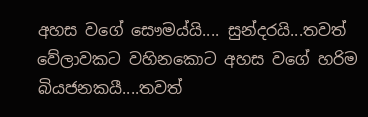අහස වගේ සෞමය්යි.... සුන්දරයි...තවත් වේලාවකට වහිනකොට අහස වගේ හරිම බියජනකයී....තවත්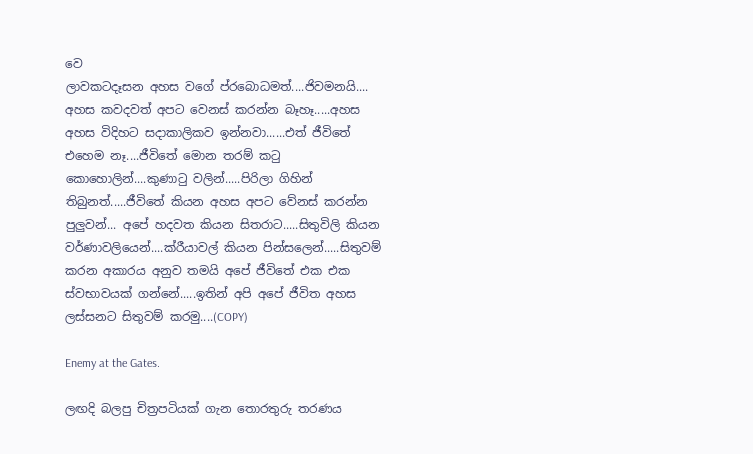වෙ
ලාවකටදෑසන අහස වගේ ප්රබොධමත්....ජිවමනයි....
අහස කවදවත් අපට වෙනස් කරන්න බෑහෑ.....අහස අහස විදිහට සදාකාලිකව ඉන්නවා......එත් ජීවිතේ එහෙම නෑ....ජීවිතේ මොන තරම් කටු කොහොලින්....කුණාටු වලින්.....පිරිලා ගිහින් තිබුනත්.....ජීවිතේ කියන අහස අපට වේනස් කරන්න පුලුවන්... අපේ හදවත කියන සිතරාට.....සිතුවිලි කියන වර්ණාවලියෙන්....ක්රීයාවල් කියන පින්සලෙන්.....සිතුවම් කරන අකාරය අනුව තමයි අපේ ජීවිතේ එක එක ස්වභාවයක් ගන්නේ.....ඉතින් අපි අපේ ජීවිත අහස ලස්සනට සිතුවම් කරමු....(COPY)

Enemy at the Gates.

ලඟදි බලපු චිත්‍රපටියක් ගැන තොරතුරු තරණය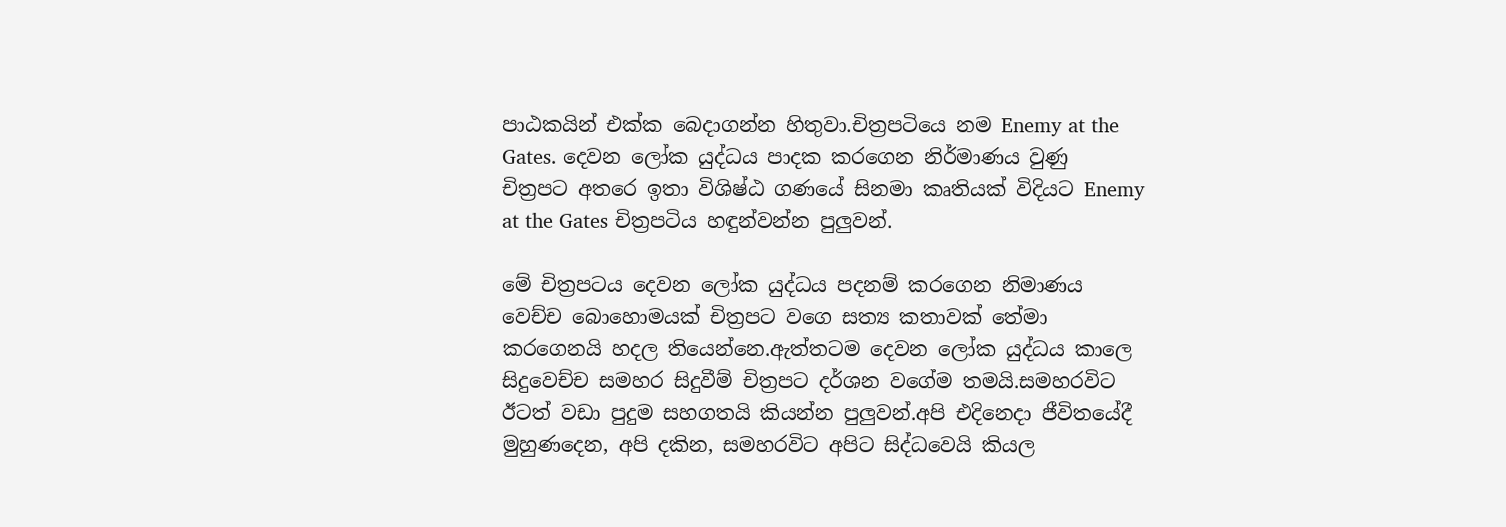පාඨකයින් එක්ක බෙදාගන්න හිතුවා.චිත්‍රපටියෙ නම Enemy at the Gates. දෙවන ලෝක යුද්ධය පාදක කරගෙන නිර්මාණය වුණු චිත්‍රපට අතරෙ ඉතා විශිෂ්ඨ ගණයේ සිනමා කෘතියක් විදියට Enemy at the Gates චිත්‍රපටිය හඳුන්වන්න පුලුවන්.

මේ චිත්‍රපටය දෙවන ලෝක යුද්ධය පදනම් කරගෙන නිමාණය වෙච්ච බොහොමයක් චිත්‍රපට වගෙ සත්‍ය කතාවක් තේමා කරගෙනයි හදල තියෙන්නෙ.ඇත්තටම දෙවන ලෝක යුද්ධය කාලෙ සිදුවෙච්ච සමහර සිදුවීම් චිත්‍රපට දර්ශන වගේම තමයි.සමහරවිට ඊටත් වඩා පුදුම සහගතයි කියන්න පුලුවන්.අපි එදිනෙදා ජීවිතයේදී මුහුණදෙන, අපි දකින, සමහරවිට අපිට සිද්ධවෙයි කියල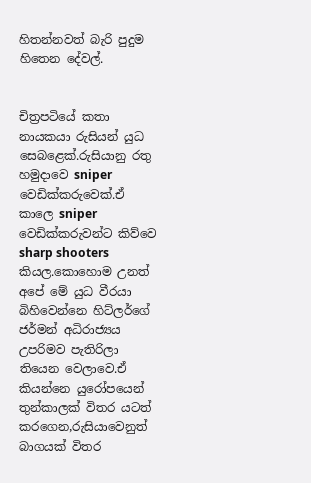හිතන්නවත් බැරි පුදුම හිතෙන දේවල්.


චිත්‍රපටියේ කතා නායකයා රුසියන් යුධ සෙබළෙක්.රුසියානු රතු හමුදාවෙ sniper වෙඩික්කරුවෙක්.ඒ කාලෙ sniper වෙඩික්කරුවන්ට කිව්වෙ sharp shooters කියල.කොහොම උනත් අපේ මේ යුධ වීරයා බිහිවෙන්නෙ හිට්ලර්ගේ ජර්මන් අධිරාජ්‍යය උපරිමව පැතිරිලා තියෙන වෙලාවෙ.ඒ කියන්නෙ යුරෝපයෙන් තුන්කාලක් විතර යටත් කරගෙන,රුසියාවෙනුත් බාගයක් විතර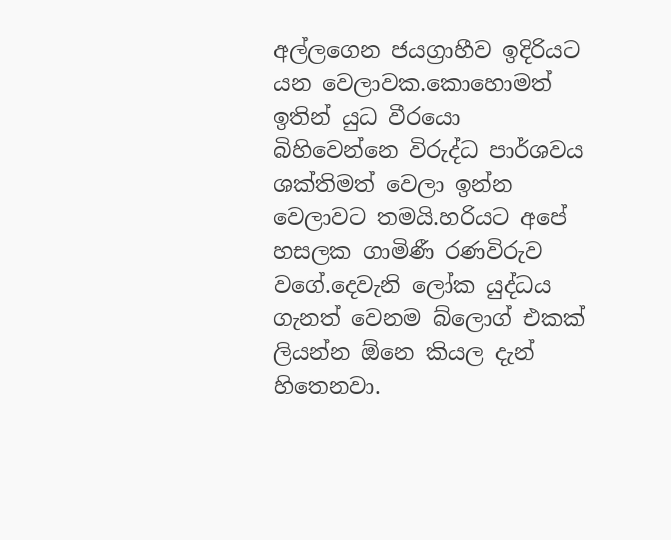අල්ලගෙන ජයග්‍රාහීව ඉදිරියට යන වෙලාවක.කොහොමත් ඉතින් යුධ වීරයො බිහිවෙන්නෙ විරුද්ධ පාර්ශවය ශක්තිමත් වෙලා ඉන්න වෙලාවට තමයි.හරියට අපේ හසලක ගාමිණී රණවිරුව වගේ.දෙවැනි ලෝක යුද්ධය ගැනත් වෙනම බ්ලොග් එකක් ලියන්න ඕනෙ කියල දැන් හිතෙනවා.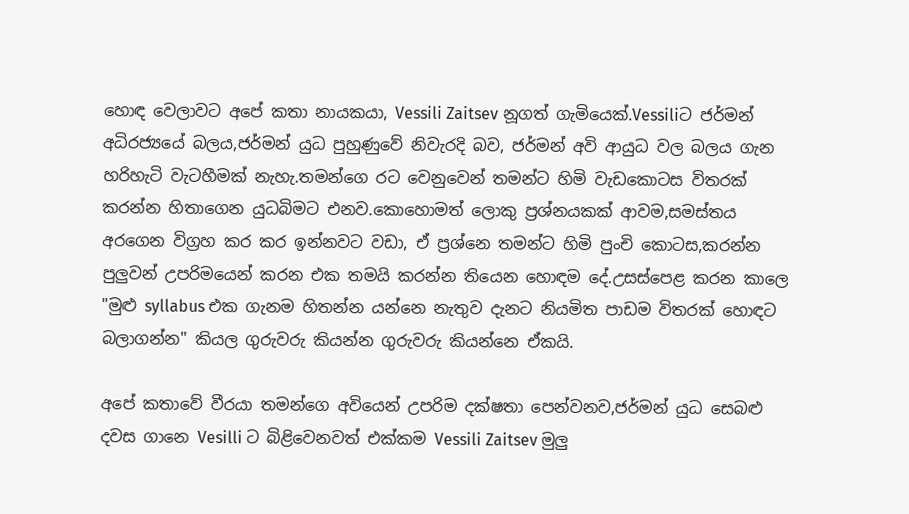හොඳ වෙලාවට අපේ කතා නායකයා, Vessili Zaitsev නූගත් ගැමියෙක්.Vessiliට ජර්මන් අධිරජ්‍යයේ බලය,ජර්මන් යුධ පුහුණුවේ නිවැරදි බව, ජර්මන් අවි ආයුධ වල බලය ගැන හරිහැටි වැටහීමක් නැහැ.තමන්ගෙ රට වෙනුවෙන් තමන්ට හිමි වැඩකොටස විතරක් කරන්න හිතාගෙන යුධබිමට එනව.කොහොමත් ලොකු ප්‍රශ්නයකක් ආවම,සමස්තය අරගෙන විග්‍රහ කර කර ඉන්නවට වඩා, ඒ ප්‍රශ්නෙ තමන්ට හිමි පුංචි කොටස,කරන්න පුලුවන් උපරිමයෙන් කරන එක තමයි කරන්න තියෙන හොඳම දේ.උසස්පෙළ කරන කාලෙ "මුළු syllabus එක ගැනම හිතන්න යන්නෙ නැතුව දැනට නියමිත පාඩම විතරක් හොඳට බලාගන්න" කියල ගුරුවරු කියන්න ගුරුවරු කියන්නෙ ඒකයි.

අපේ කතාවේ වීරයා තමන්ගෙ අවියෙන් උපරිම දක්ෂතා පෙන්වනව,ජර්මන් යුධ සෙබළු දවස ගානෙ Vesilli ට බිළිවෙනවත් එක්කම Vessili Zaitsev මුලු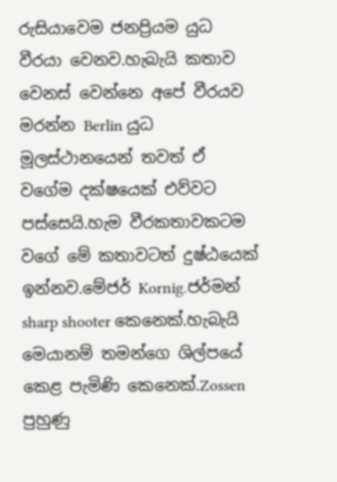රුසියාවෙම ජනප්‍රියම යුධ වීරයා වෙනව.හැබැයි කතාව වෙනස් වෙන්නෙ අපේ වීරයව මරන්න Berlin යුධ මූලස්ථානයෙන් තවත් ඒ වගේම දක්ෂයෙක් එව්වට පස්සෙයි.හැම වීරකතාවකටම වගේ මේ කතාවටත් දුෂ්ඨයෙක් ඉන්නව.මේජර් Kornig.ජර්මන් sharp shooter කෙනෙක්.හැබැයි මෙයානම් තමන්ගෙ ශිල්පයේ කෙළ පැමිණි කෙනෙක්.Zossen පුහුණු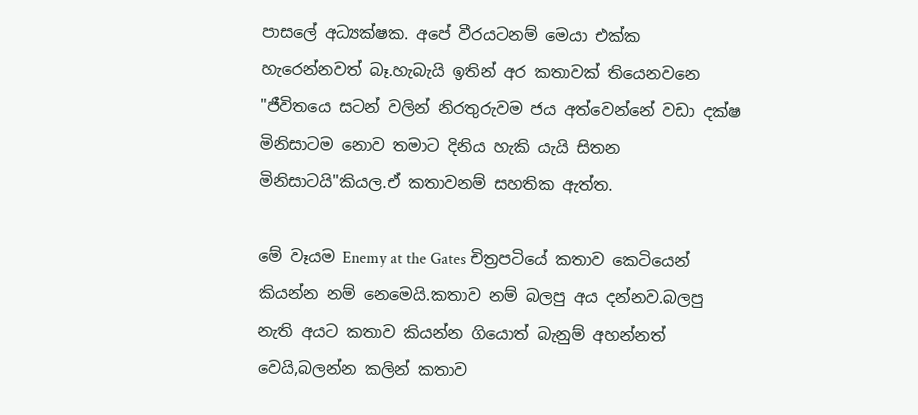පාසලේ අධ්‍යක්ෂක. අපේ වීරයටනම් මෙයා එක්ක හැරෙන්නවත් බෑ.හැබැයි ඉතින් අර කතාවක් තියෙනවනෙ "ජීවිතයෙ සටන් වලින් නිරතුරුවම ජය අත්වෙන්නේ වඩා දක්ෂ මිනිසාටම නොව තමාට දිනිය හැකි යැයි සිතන මිනිසාටයි"කියල.ඒ කතාවනම් සහතික ඇත්ත.

මේ වෑයම Enemy at the Gates චිත්‍රපටියේ කතාව කෙටියෙන් කියන්න නම් නෙමෙයි.කතාව නම් බලපු අය දන්නව.බලපු නැති අයට කතාව කියන්න ගියොත් බැනුම් අහන්නත් වෙයි,බලන්න කලින් කතාව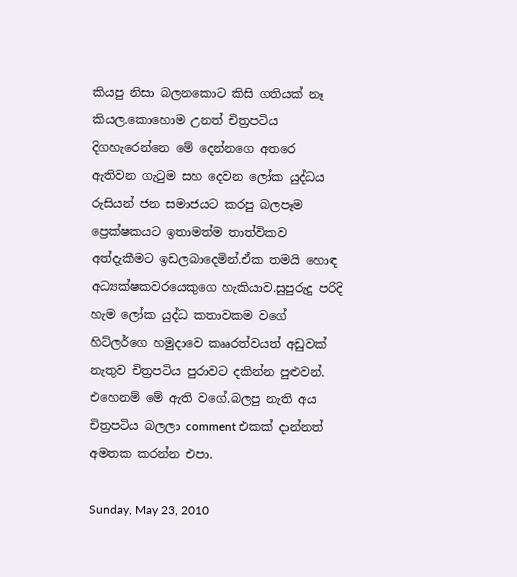කියපු නිසා බලනකොට කිසි ගතියක් නෑ කියල.කොහොම උනත් චිත්‍රපටිය දිගහැරෙන්නෙ මේ දෙන්නගෙ අතරෙ ඇතිවන ගැටුම සහ දෙවන ලෝක යුද්ධය රුසියන් ජන සමාජයට කරපු බලපෑම ප්‍රෙක්ෂකයට ඉතාමත්ම තාත්විකව අත්දැකීමට ඉඩලබාදෙමින්.ඒක තමයි හොඳ අධ්‍යක්ෂකවරයෙකුගෙ හැකියාව.සුපුරුදු පරිදි හැම ලෝක යුද්ධ කතාවකම වගේ හිට්ලර්ගෙ හමුදාවෙ කෲරත්වයත් අඩුවක් නැතුව චිත්‍රපටිය පුරාවට දකින්න පුළුවන්. එහෙනම් මේ ඇති වගේ.බලපු නැති අය චිත්‍රපටිය බලලා comment එකක් දාන්නත් අමතක කරන්න එපා.

Sunday, May 23, 2010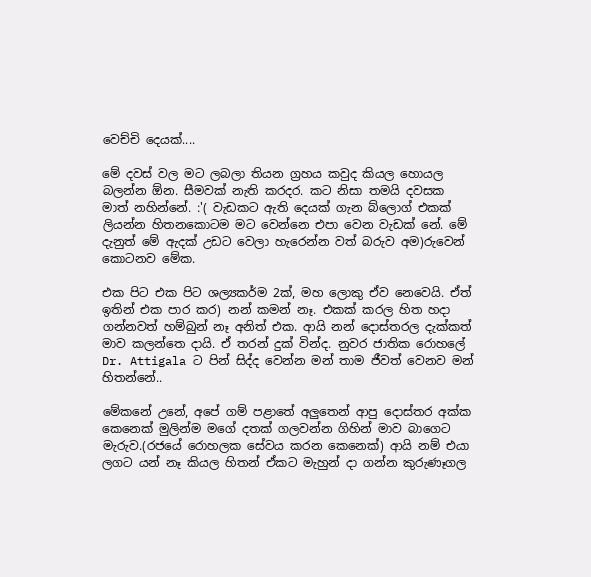වෙච්චි දෙයක්....

මේ දවස් වල මට ලබලා තියන ග්‍රහය කවුද කියල හොයල බලන්න ඕන. සීමවක් නැති කරදර. කට නිසා තමයි දවසක මාත් නහින්නේ. :'( වැඩකට ඇති දෙයක් ගැන බ්ලොග් එකක් ලියන්න හිතනකොටම මට වෙන්නෙ එපා වෙන වැඩක් නේ. මේ දැනුත් මේ ඇදක් උඩට වෙලා හැරෙන්න වත් බරුව අම)රුවෙන් කොටනව මේක.

එක පිට එක පිට ශල්‍යකර්ම 2ක්, මහ ලොකු ඒව නෙවෙයි. ඒත් ඉතින් එක පාර කර) නන් කමන් නෑ. එකක් කරල හිත හදා ගන්නවත් හම්බුන් නෑ අනිත් එක. ආයි නන් දොස්තරල දැක්කත් මාව කලන්තෙ දායි. ඒ තරන් දුක් වින්ද. නුවර ජාතික රොහලේ Dr. Attigala ට පින් සිද්ද වෙන්න මන් තාම ජීවත් වෙනව මන් හිතන්නේ..

මේකනේ උනේ, අපේ ගම් පළාතේ අලුතෙන් ආපු දොස්තර අක්ක කෙනෙක් මුලින්ම මගේ දතක් ගලවන්න ගිහින් මාව බාගෙට මැරුව.(රජයේ රොහලක සේවය කරන කෙනෙක්) ආයි නම් එයා ලගට යන් නෑ කියල හිතන් ඒකට මැහුන් දා ගන්න කුරුණෑගල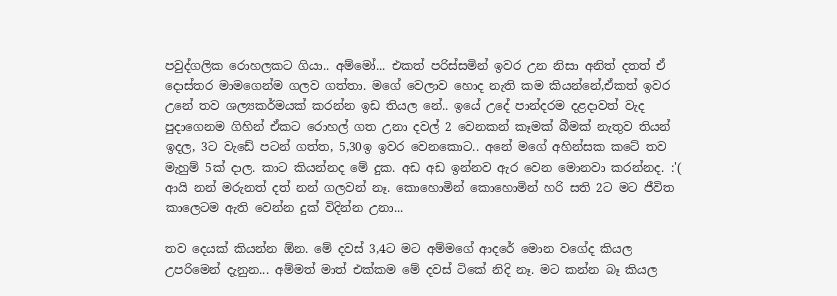පවුද්ගලික රොහලකට ගියා.. අම්මෝ... එකත් පරිස්සමින් ඉවර උන නිසා අනිත් දතත් ඒ දොස්තර මාමගෙන්ම ගලව ගත්තා. මගේ වෙලාව හොද නැති කම කියන්නේ,ඒකත් ඉවර උනේ තව ශල්‍යකර්මයක් කරන්න ඉඩ තියල නේ.. ඉයේ උදේ පාන්දරම දළදාවත් වැද පුදාගෙනම ගිහින් ඒකට රොහල් ගත උනා දවල් 2 වෙනකන් කෑමක් බීමක් නැතුව තියන් ඉදල, 3ට වැඩේ පටන් ගත්ත, 5,30ඉ ඉවර වෙනකොට.. අනේ මගේ අහින්සක කටේ තව මැහුම් 5ක් දාල. කාට කියන්නද මේ දුක. අඩ අඩ ඉන්නව ඇර වෙන මොනවා කරන්නද. :'( ආයි නන් මරුනත් දත් නන් ගලවන් නෑ. කොහොමින් කොහොමින් හරි සති 2ට මට ජීවිත කාලෙටම ඇති වෙන්න දුක් විදින්න උනා...

තව දෙයක් කියන්න ඕන. මේ දවස් 3,4ට මට අම්මගේ ආදරේ මොන වගේද කියල උපරිමෙන් දැනුන... අම්මත් මාත් එක්කම මේ දවස් ටිකේ නිදි නෑ. මට කන්න බෑ කියල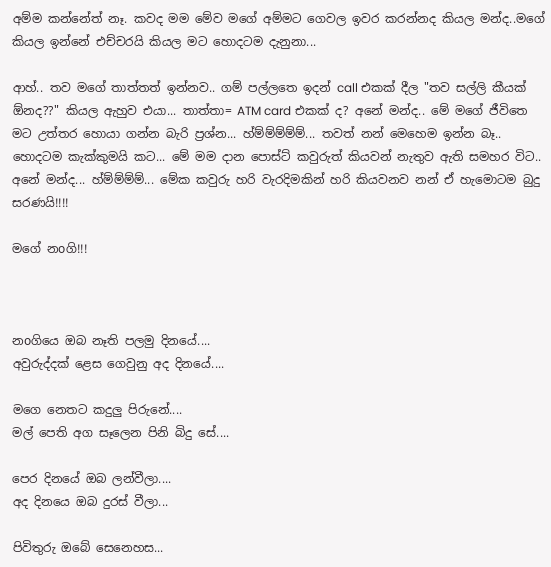අම්ම කන්නේත් නෑ. කවද මම මේව මගේ අම්මට ගෙවල ඉවර කරන්නද කියල මන්ද..මගේ කියල ඉන්නේ එච්චරයි කියල මට හොදටම දැනුනා...

ආහ්.. තව මගේ තාත්තත් ඉන්නව.. ගම් පල්ලතෙ ඉදන් call එකක් දීල "තව සල්ලි කීයක් ඕනද??" කියල ඇහුව එයා... තාත්තා= ATM card එකක් ද? අනේ මන්ද.. මේ මගේ ජීවිතෙ මට උත්තර හොයා ගන්න බැරි ප්‍රශ්න... හ්ම්ම්ම්ම්ම්... තවත් නන් මෙහෙම ඉන්න බෑ.. හොදටම කැක්කුමයි කට... මේ මම දාන පොස්ට් කවුරුත් කියවන් නැතුව ඇති සමහර විට.. අනේ මන්ද... හ්ම්ම්ම්ම්... මේක කවුරු හරි වැරදිමකින් හරි කියවනව නන් ඒ හැමොටම බුදු සරණයි!!!!

මගේ නoගි!!!



නoගියෙ ඔබ නෑති පලමු දිනයේ....
අවුරුද්දක් ළෙස ගෙවුනු අද දිනයේ....

මගෙ නෙතට කදුලු පිරුනේ....
මල් පෙති අග සෑලෙන පිනි බිදු සේ....

පෙර දිනයේ ඔබ ලන්වීලා....
අද දිනයෙ ඔබ දුරස් වීලා...

පිවිතුරු ඔබේ සෙනෙහස...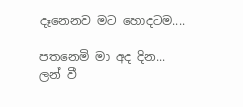දෑනෙනව මට හොදටම....

පතනෙමි මා අද දින...
ලන් වී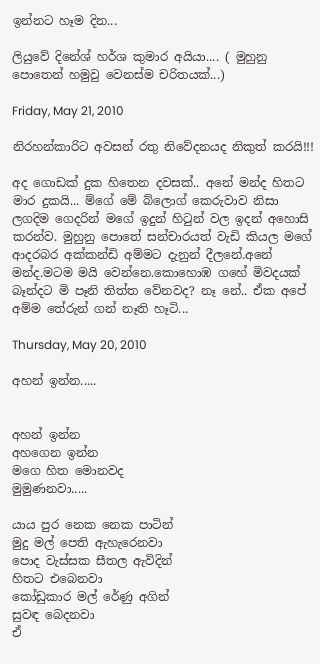ඉන්නට හෑම දින...

ලියුවේ දිනේශ් හර්ශ කුමාර අයියා.... ( මුහුනු පොතෙන් හමුවු වෙනස්ම චරිතයක්...)

Friday, May 21, 2010

නිරහන්කාරිට අවසන් රතු නිවේදනයද නිකුත් කරයි!!!

අද ගොඩක් දුක හිතෙන දවසක්.. අනේ මන්ද හිතට මාර දුකයි... ම්ගේ මේ බ්ලොග් කෙරුවාව නිසා ලගදිම ගෙදරින් මගේ ඉදුන් හිටුන් වල ඉදන් අහොසි කරන්ව. මුහුනු පොතේ සන්චාරයත් වැඩි කියල මගේ ආදරබර අක්කන්ඩි අම්මට දැනුන් දීලනේ.අනේ මන්ද.මටම මයි වෙන්නෙ.කොහොඹ ගහේ මිවදයක් බෑන්දට මි පෑනි තිත්ත වේනවද? නෑ නේ.. ඒක අපේ අම්ම තේරුන් ගන් නෑති හෑටි...

Thursday, May 20, 2010

අහන් ඉන්න.....


අහන් ඉන්න
අහගෙන ඉන්න
මගෙ හිත මොනවද
මුමුණනවා.....

යාය පුර නෙක නෙක පාටින්
මුදු මල් පෙති ඇහැරෙනවා
පොද වැස්සක සීතල ඇවිදින්
හිතට එබෙනවා
කෝඩුකාර මල් රේණු අගින්
සුවඳ බෙදනවා
ඒ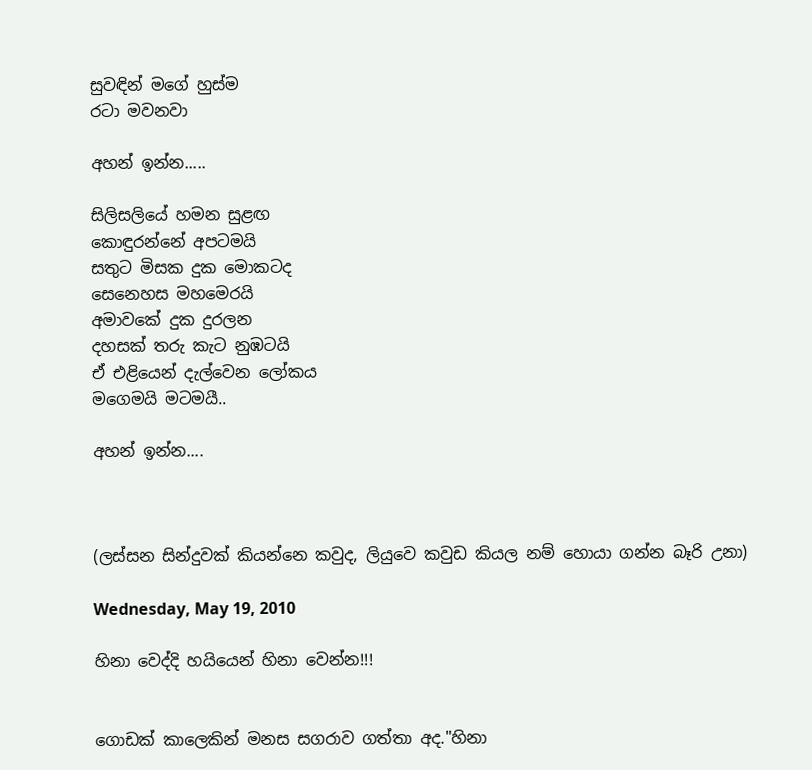සුවඳින් මගේ හුස්ම
රටා මවනවා

අහන් ඉන්න.....

සිලිසලියේ හමන සුළඟ
කොඳුරන්නේ අපටමයි
සතුට මිසක දුක මොකටද
සෙනෙහස මහමෙරයි
අමාවකේ දුක දුරලන
දහසක් තරු කැට නුඹටයි
ඒ එළියෙන් දැල්වෙන ලෝකය
මගෙමයි මටමයී..

අහන් ඉන්න....



(ලස්සන සින්දුවක් කියන්නෙ කවුද, ලියුවෙ කවුඩ කියල නම් හොයා ගන්න බෑරි උනා)

Wednesday, May 19, 2010

හිනා වෙද්දි හයියෙන් හිනා වෙන්න!!!


ගොඩක් කාලෙකින් මනස සගරාව ගත්තා අද."හිනා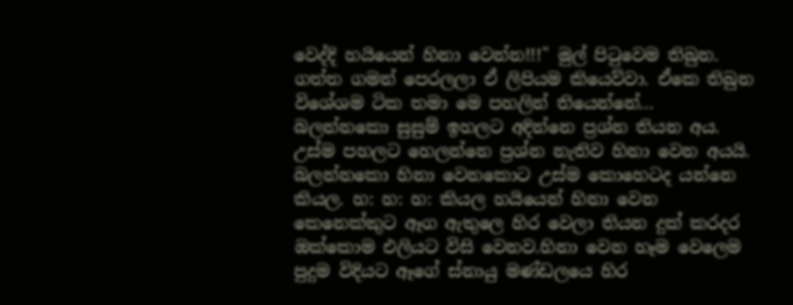වෙද්දි හයියෙන් හිනා වෙන්න!!!" මුල් පිටුවෙම තිබුන. ගත්ත ගමන් පෙරලලා ඒ ලිපියම කියෙව්වා. ඒකෙ තිබුන විශේශම ටික තමා මෙ පහලින් තියෙන්නේ...
බලන්නකො සුසුම් ඉහලට අදින්නෙ ප්‍රශ්න තියන අය. උස්ම පහලට හෙලන්නෙ ප්‍රශ්න නැතිව හිනා වෙන අයයි. බලන්නකො හිනා වෙනකොට උස්ම කොහෙටද යන්නෙ කියල. හ: හ: හ: කියල හයියෙන් හිනා වෙන කෙනෙක්කුට ඈග ඇතුලෙ හිර වෙලා තියන දුක් කරදර ඔක්කොම එලියට විසි වෙනව.හිනා වෙන හෑම වෙලෙම පුදුම විදියට ඈගේ ස්නායු මණ්ඩලයෙ හිර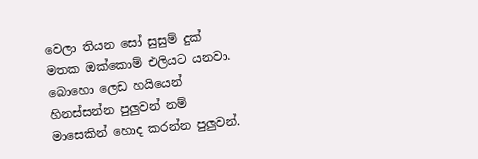වෙලා තියන සෝ සුසුම් දුක් මතක ඔක්කොම් එලියට යනවා. බොහො ලෙඩ හයියෙන් හිනස්සන්න පුලුවන් නම් මාසෙකින් හොද කරන්න පුලුවන්.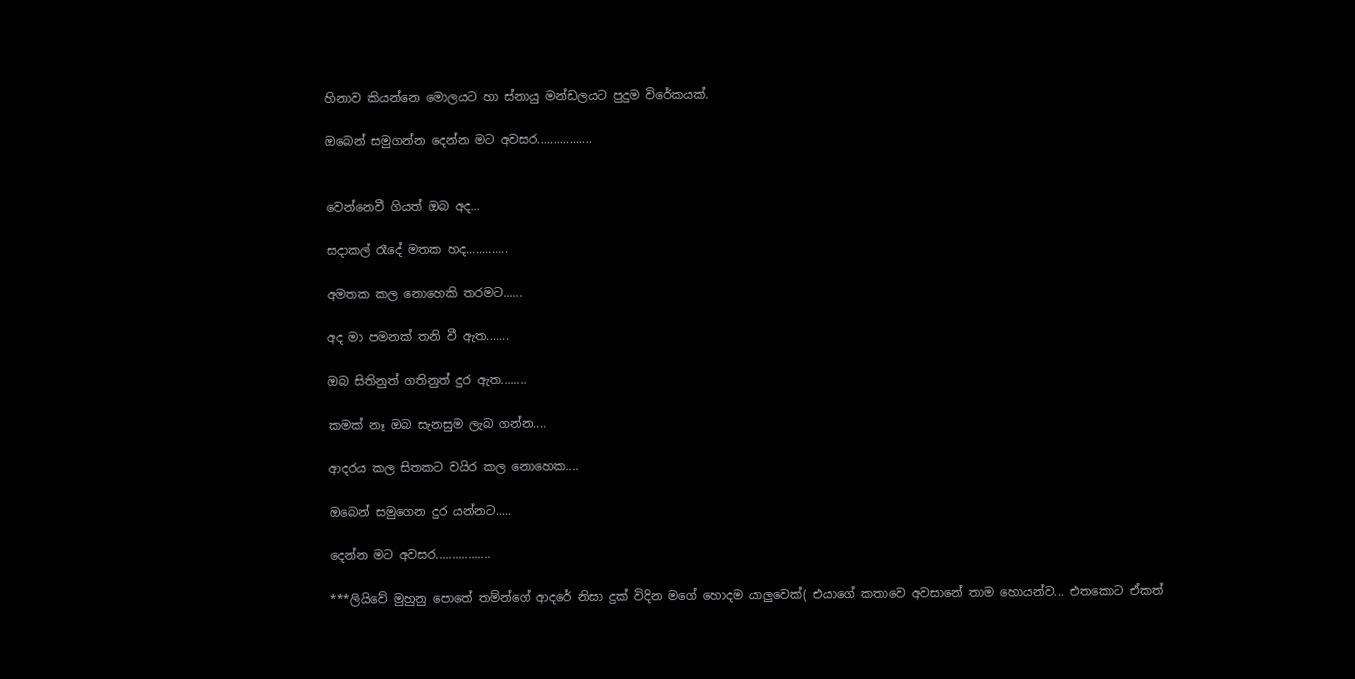හිනාව කියන්නෙ මොලයට හා ස්නායු මන්ඩලයට පුදුම විරේකයක්.

ඔබෙන් සමුගන්න දෙන්න මට අවසර.................


වෙන්නෙවී ගියත් ඔබ අද...

සදාකල් රෑදේ මතක හද.............

අමතක කල නොහෙකි තරමට......

අද මා පමනක් තනි වී ඇත.......

ඔබ සිතිනුත් ගතිනුත් දුර ඇත........

කමක් නෑ ඔබ සැනසුම ලැබ ගන්න....

ආදරය කල සිතකට වයිර කල නොහෙක....

ඔබෙන් සමුගෙන දුර යන්නට.....

දෙන්න මට අවසර.................

***ලියිවේ මුහුනු පොතේ තම්න්ගේ ආදරේ නිසා දුක් විදින මගේ හොදම යාලුවෙක්( එයාගේ කතාවෙ අවසානේ තාම හොයන්ව... එතකොට ඒකත්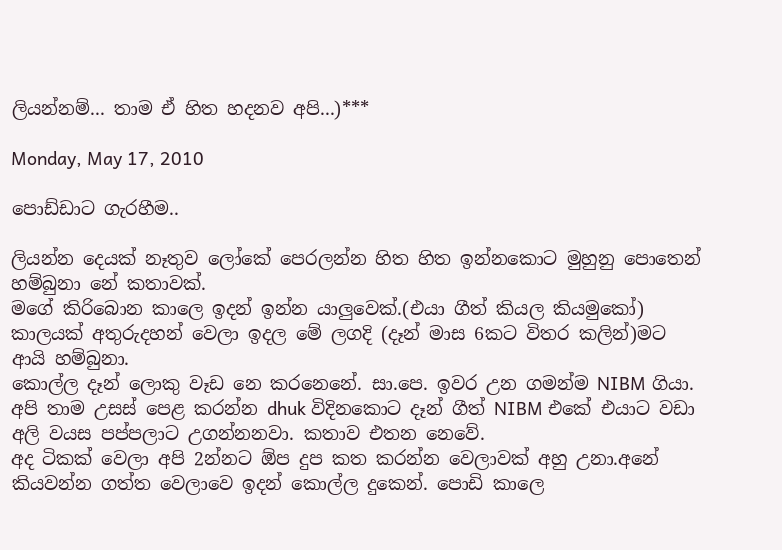ලියන්නම්... තාම ඒ හිත හදනව අපි...)***

Monday, May 17, 2010

පොඩ්ඩාට ගැරහීම..

ලියන්න දෙයක් නෑතුව ලෝකේ පෙරලන්න හිත හිත ඉන්නකොට මුහුනු පොතෙන් හම්බුනා නේ කතාවක්.
මගේ කිරිබොන කාලෙ ඉදන් ඉන්න යාලුවෙක්.(එයා ගීත් කියල කියමුකෝ) කාලයක් අතුරුදහන් වෙලා ඉදල මේ ලගදි (දෑන් මාස 6කට විතර කලින්)මට ආයි හම්බුනා.
කොල්ල දෑන් ලොකු වෑඩ නෙ කරනෙනේ. සා.පෙ. ඉවර උන ගමන්ම NIBM ගියා. අපි තාම උසස් පෙළ කරන්න dhuk විදිනකොට දෑන් ගීත් NIBM එකේ එයාට වඩා අලි වයස පප්පලාට උගන්නනවා. කතාව එතන නෙවේ.
අද ටිකක් වෙලා අපි 2න්නට ඕප දුප කත කරන්න වෙලාවක් අහු උනා.අනේ කියවන්න ගත්ත වෙලාවෙ ඉදන් කොල්ල දුකෙන්. පොඩි කාලෙ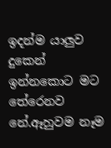ඉදන්ම යාලුව දුකෙන් ඉන්නකොට මට තේරෙනව නේ.ඈහුවම නෑම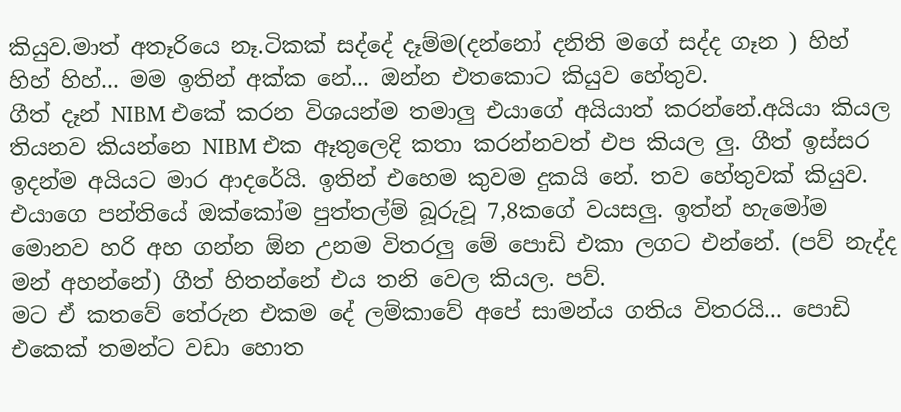කියුව.මාත් අතෑරියෙ නෑ.ටිකක් සද්දේ දෑම්ම(දන්නෝ දනිති මගේ සද්ද ගෑන ) හිහ් හිහ් හිහ්... මම ඉතින් අක්ක නේ... ඔන්න එතකොට කියුව හේතුව.
ගීත් දෑන් NIBM එකේ කරන විශයන්ම තමාලු එයාගේ අයියාත් කරන්නේ.අයියා කියල තියනව කියන්නෙ NIBM එක ඈතුලෙදි කතා කරන්නවත් එප කියල ලු. ගීත් ඉස්සර ඉදන්ම අයියට මාර ආදරේයි. ඉතින් එහෙම කුවම දුකයි නේ. තව හේතුවක් කියුව.
එයාගෙ පන්තියේ ඔක්කෝම පුත්තල්ම් බූරුවූ 7,8කගේ වයසලු. ඉත්න් හැමෝම මොනව හරි අහ ගන්න ඕන උනම විතරලු මේ පොඩි එකා ලගට එන්නේ. (පව් නැද්ද මන් අහන්නේ) ගීත් හිතන්නේ එය තනි වෙල කියල. පව්.
මට ඒ කතවේ තේරුන එකම දේ ලම්කාවේ අපේ සාමන්ය ගතිය විතරයි... පොඩි එකෙක් තමන්ට වඩා හොත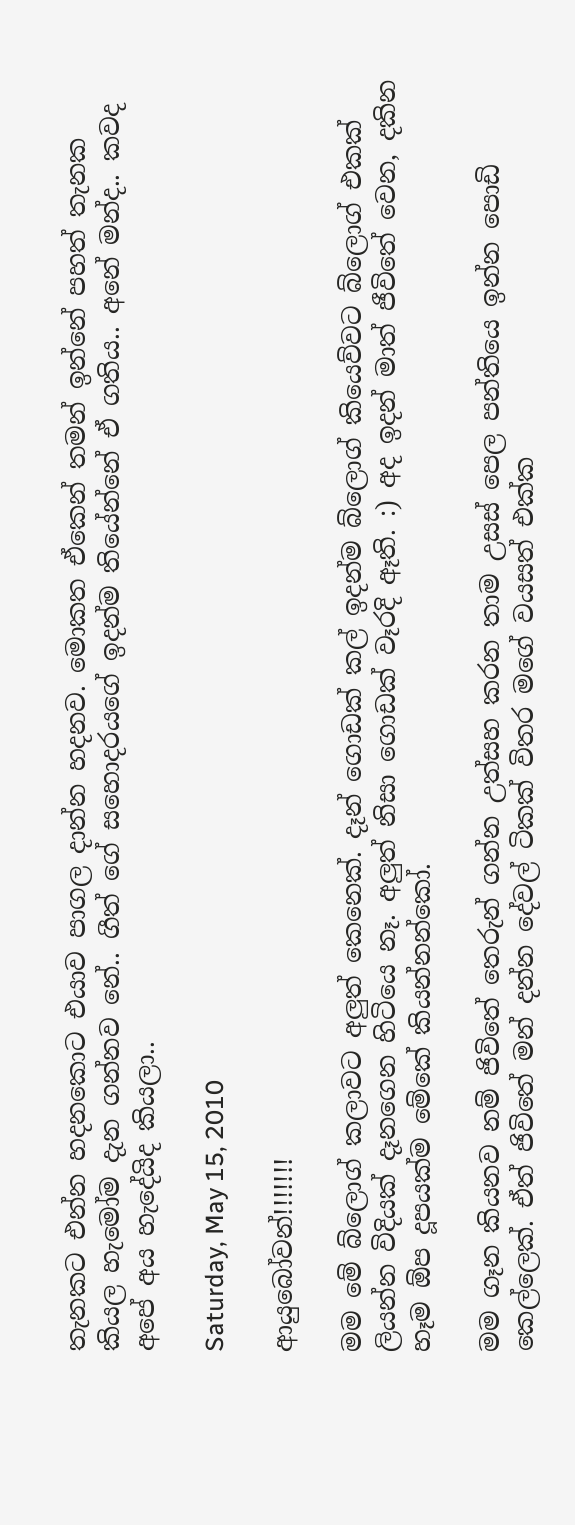තැනකට එන්න හදනකොට එයාව පාගල දාන්න හදනව. මොකත ඒකෙන් තමන් ඉන්නේ පහත් තැනක කියල හැමෝම දැන ගන්නව නේ.. ගීත් ගේ සහොදරයගේ ඉදන්ම තියේන්නේ ඒ ගතිය.. අනේ මන්ද.. කවද අපේ අය හැදේයිද කියලා..

Saturday, May 15, 2010

ආයුබෝවන්!!!!!!!

මම මේ බ්ලොග් කලාවට අලුත් කෙනෙක්. දෑන් ගොඩක් කල් ඉදන්ම බ්ලොග් කියෙව්වට බ්ලොග් එකක් ලියන්න විදියක් දෑනගෙන හිටියෙ නෑ. අලුත් නිසා ගොඩක් වෑරදි ඈති. :) අද ඉදන් මාත් ජීවිතේ වෙන, දකින හෑම ඕප දූපයක්ම මේකේ කියන්නන්කෝ.

මම ගෑන කියනව නම් ජිවිතේ තෙරුන් ගන්න උත්සහ කරන තාම උසස් පෙල පන්තියෙ ඉන්න පොඩි කෙල්ලෙක්. ඒත් ජිවිතේ මන් දන්න දේවල් ටිකක් විතර මගේ වයසත් එක්ක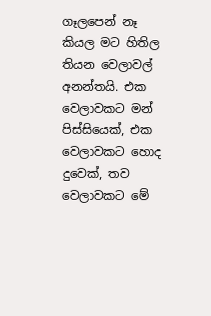ගෑලපෙන් නෑ කියල මට හිතිල තියන වෙලාවල් අනන්තයි. එක වෙලාවකට මන් පිස්සියෙක්, එක වෙලාවකට හොද දුවෙක්, තව වෙලාවකට මේ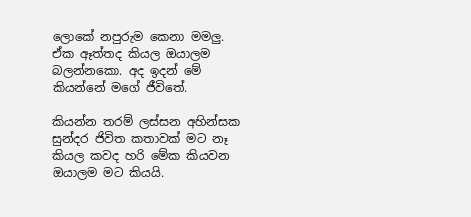ලොකේ නපුරුම කෙනා මමලු. ඒක ඈත්තද කියල ඔයාලම බලන්නකො. අද ඉදන් මේ කියන්නේ මගේ ජීවිතේ.

කියන්න තරම් ලස්සන අහින්සක සුන්දර ජිවිත කතාවක් මට නෑ කියල කවද හරි මේක කියවන ඔයාලම මට කියයි.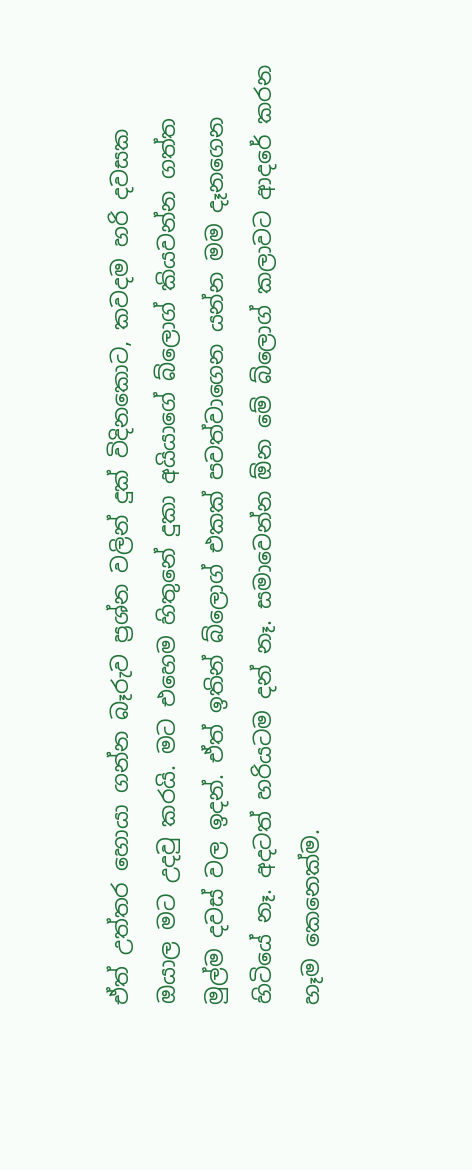ඒත් උත්තර හොයා ගන්න බෑරුව ප්‍රශ්න වලින් දුක් විදිනකොට, කවදම හරි දවසක ඔයාල මට උදවු කරයි. මට එහෙම හිතුනේ දුකා අයියාගේ බ්ලොග් කියවන්න ගත්ත මුල්ම දවස් වල ඉදන්. ඒත් ඉතින් බ්ලොග් එකක් පවත්වාගෙන යන්න මම දෑනගෙන හිටියේ නෑ. අදටත් හරියටම දන් නෑ. සමාවෙන්න ඕන මේ බ්ලොග් කලාවට ආදරේ කරන හෑම කෙනෙක්ම.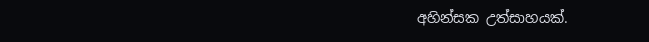අහින්සක උත්සාහයක්.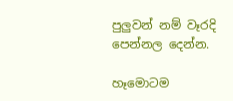පුලුවන් නම් වෑරදි පෙන්නල දෙන්න.

හෑමොටම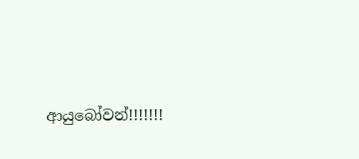ආයුබෝවන්!!!!!!!